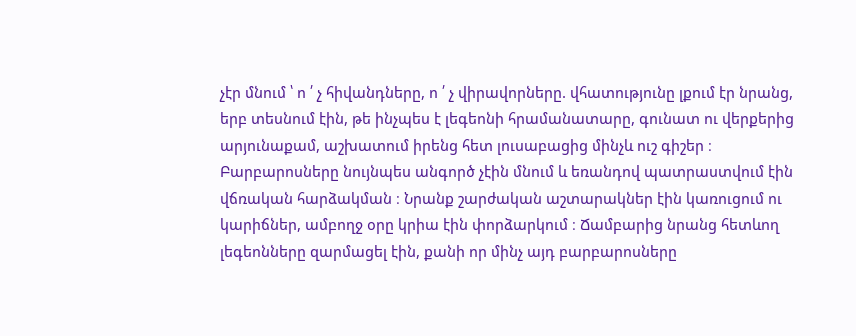չէր մնում ՝ ո ՛ չ հիվանդները, ո ՛ չ վիրավորները. վհատությունը լքում էր նրանց, երբ տեսնում էին, թե ինչպես է լեգեոնի հրամանատարը, գունատ ու վերքերից արյունաքամ, աշխատում իրենց հետ լուսաբացից մինչև ուշ գիշեր ։
Բարբարոսները նույնպես անգործ չէին մնում և եռանդով պատրաստվում էին վճռական հարձակման ։ Նրանք շարժական աշտարակներ էին կառուցում ու կարիճներ, ամբողջ օրը կրիա էին փորձարկում ։ Ճամբարից նրանց հետևող լեգեոնները զարմացել էին, քանի որ մինչ այդ բարբարոսները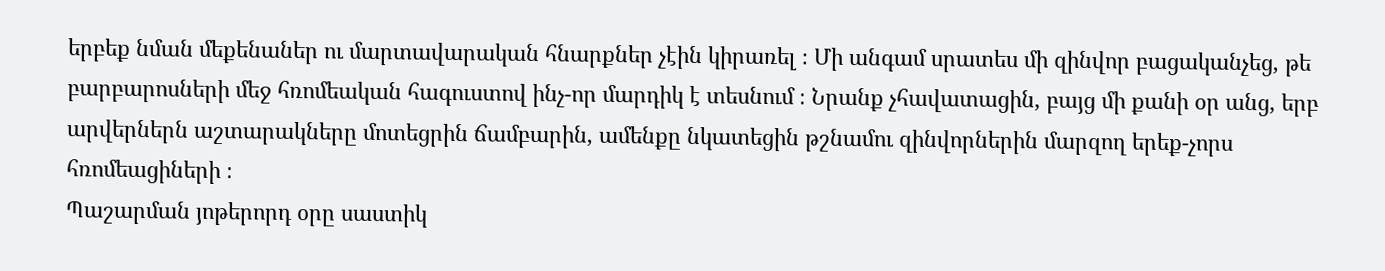երբեք նման մեքենաներ ու մարտավարական հնարքներ չէին կիրառել ։ Մի անգամ սրատես մի զինվոր բացականչեց, թե բարբարոսների մեջ հռոմեական հագուստով ինչ-որ մարդիկ է տեսնում ։ Նրանք չհավատացին, բայց մի քանի օր անց, երբ արվերներն աշտարակները մոտեցրին ճամբարին, ամենքը նկատեցին թշնամու զինվորներին մարզող երեք-չորս հռոմեացիների ։
Պաշարման յոթերորդ օրը սաստիկ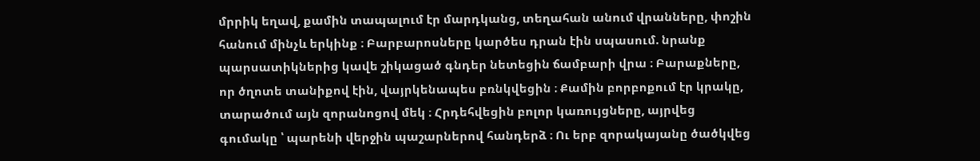մրրիկ եղավ, քամին տապալում էր մարդկանց, տեղահան անում վրանները, փոշին հանում մինչև երկինք ։ Բարբարոսները կարծես դրան էին սպասում. նրանք պարսատիկներից կավե շիկացած գնդեր նետեցին ճամբարի վրա ։ Բարաքները, որ ծղոտե տանիքով էին, վայրկենապես բռնկվեցին ։ Քամին բորբոքում էր կրակը, տարածում այն զորանոցով մեկ ։ Հրդեհվեցին բոլոր կառույցները, այրվեց գումակը ՝ պարենի վերջին պաշարներով հանդերձ ։ Ու երբ զորակայանը ծածկվեց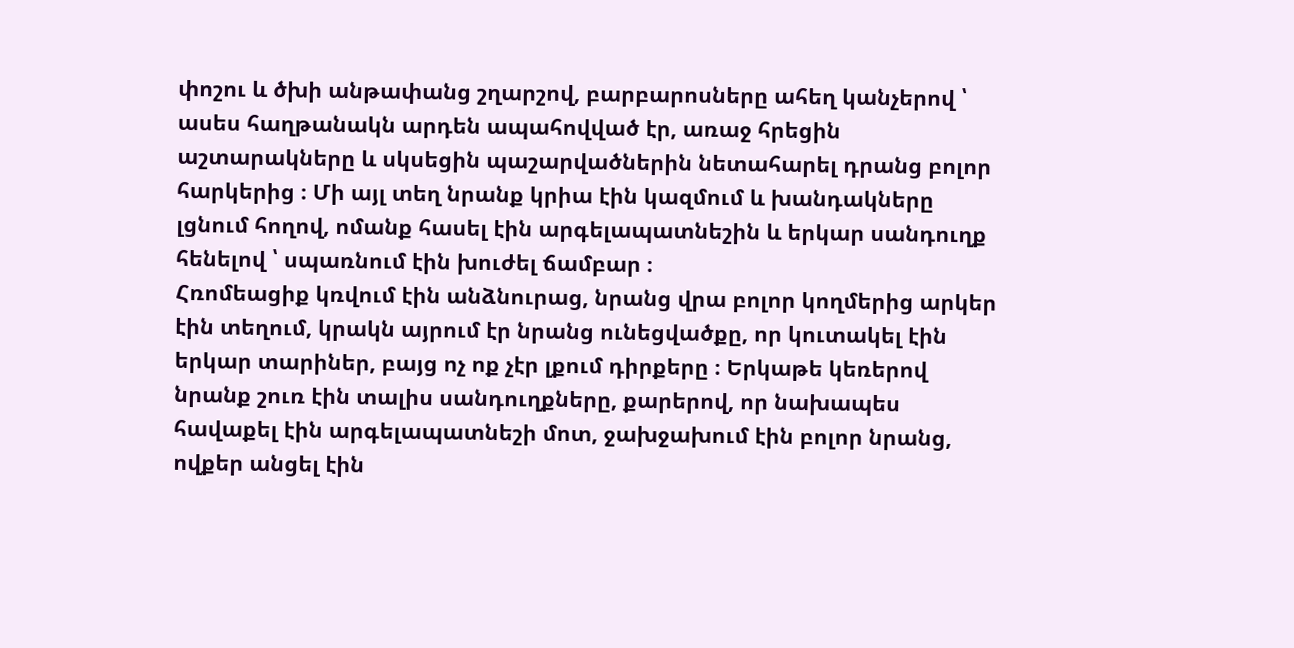փոշու և ծխի անթափանց շղարշով, բարբարոսները ահեղ կանչերով ՝ ասես հաղթանակն արդեն ապահովված էր, առաջ հրեցին աշտարակները և սկսեցին պաշարվածներին նետահարել դրանց բոլոր հարկերից ։ Մի այլ տեղ նրանք կրիա էին կազմում և խանդակները լցնում հողով, ոմանք հասել էին արգելապատնեշին և երկար սանդուղք հենելով ՝ սպառնում էին խուժել ճամբար ։
Հռոմեացիք կռվում էին անձնուրաց, նրանց վրա բոլոր կողմերից արկեր էին տեղում, կրակն այրում էր նրանց ունեցվածքը, որ կուտակել էին երկար տարիներ, բայց ոչ ոք չէր լքում դիրքերը ։ Երկաթե կեռերով նրանք շուռ էին տալիս սանդուղքները, քարերով, որ նախապես հավաքել էին արգելապատնեշի մոտ, ջախջախում էին բոլոր նրանց, ովքեր անցել էին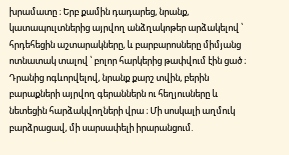խրամատը ։ Երբ քամին դադարեց, նրանք, կատապուլտներից այրվող անձղակոթեր արձակելով ՝ հրդեհեցին աշտարակները, և բարբարոսները միմյանց ոտնատակ տալով ՝ բոլոր հարկերից թափվում էին ցած ։ Դրանից ոգևորվելով, նրանք քարշ տվին, բերին բարաքների այրվող գերաններն ու հեղյուսները և նետեցին հարձակվողների վրա ։ Մի սոսկալի աղմուկ բարձրացավ, մի սարսափելի իրարանցում.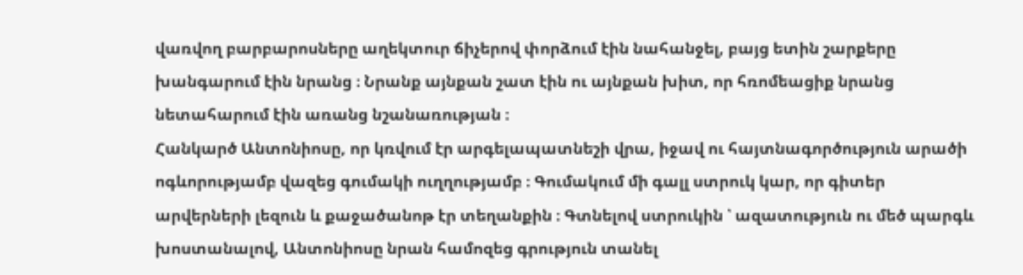վառվող բարբարոսները աղեկտուր ճիչերով փորձում էին նահանջել, բայց ետին շարքերը խանգարում էին նրանց ։ Նրանք այնքան շատ էին ու այնքան խիտ, որ հռոմեացիք նրանց նետահարում էին առանց նշանառության ։
Հանկարծ Անտոնիոսը, որ կռվում էր արգելապատնեշի վրա, իջավ ու հայտնագործություն արածի ոգևորությամբ վազեց գումակի ուղղությամբ ։ Գումակում մի գալլ ստրուկ կար, որ գիտեր արվերների լեզուն և քաջածանոթ էր տեղանքին ։ Գտնելով ստրուկին ՝ ազատություն ու մեծ պարգև խոստանալով, Անտոնիոսը նրան համոզեց գրություն տանել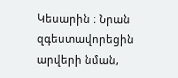Կեսարին ։ Նրան զգեստավորեցին արվերի նման,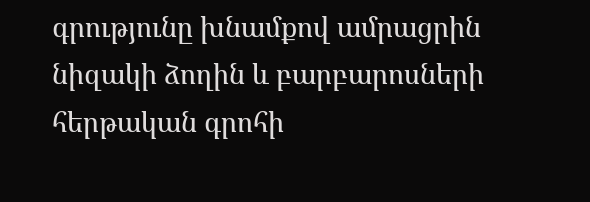գրությունը խնամքով ամրացրին նիզակի ձողին և բարբարոսների հերթական գրոհի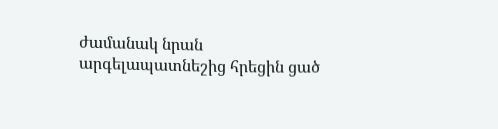ժամանակ նրան արգելապատնեշից հրեցին ցած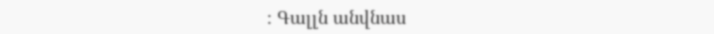։ Գալլն անվնաս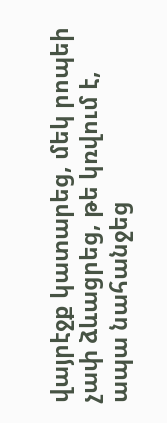վայրէջք կատարեց, մեկ րոպեի չափ ձևացրեց, թե կռվում է, ապա նահանջեց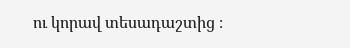ու կորավ տեսադաշտից ։